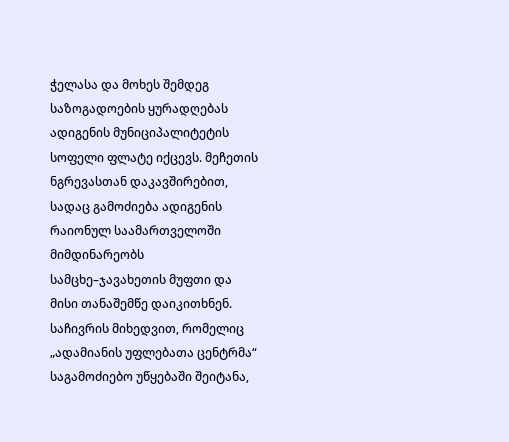ჭელასა და მოხეს შემდეგ საზოგადოების ყურადღებას ადიგენის მუნიციპალიტეტის სოფელი ფლატე იქცევს. მეჩეთის ნგრევასთან დაკავშირებით, სადაც გამოძიება ადიგენის რაიონულ საამართველოში მიმდინარეობს სამცხე–ჯავახეთის მუფთი და მისი თანაშემწე დაიკითხნენ. საჩივრის მიხედვით, რომელიც „ადამიანის უფლებათა ცენტრმა“ საგამოძიებო უწყებაში შეიტანა,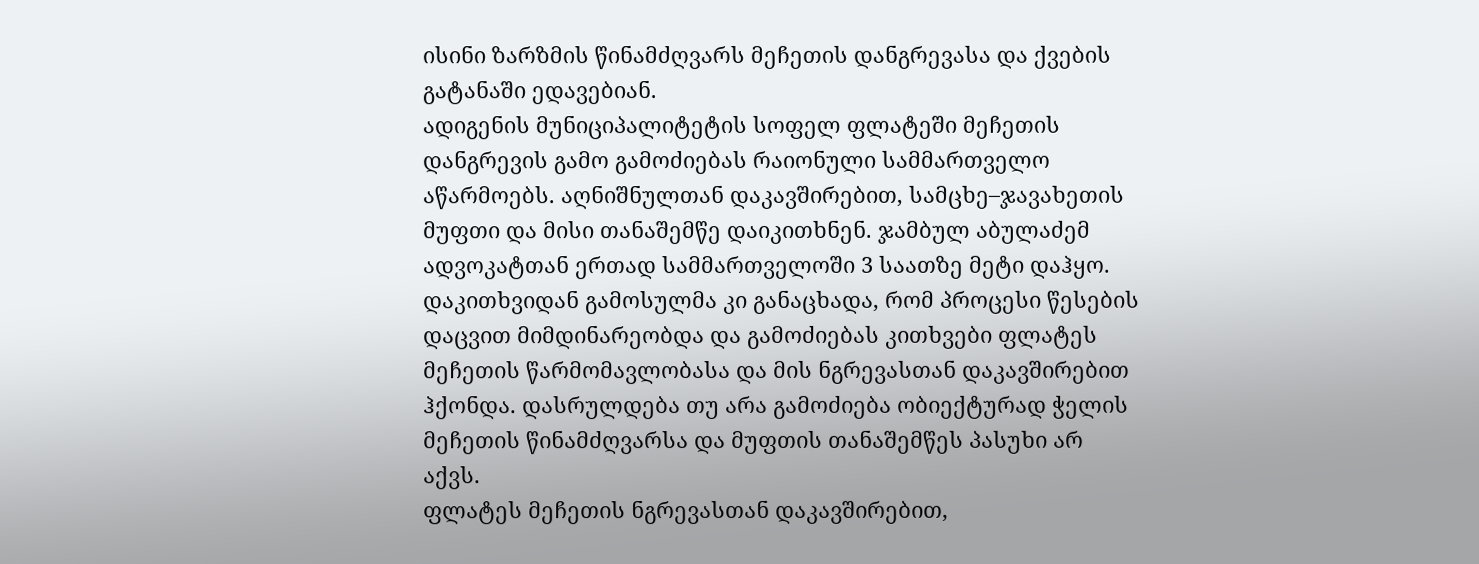ისინი ზარზმის წინამძღვარს მეჩეთის დანგრევასა და ქვების გატანაში ედავებიან.
ადიგენის მუნიციპალიტეტის სოფელ ფლატეში მეჩეთის დანგრევის გამო გამოძიებას რაიონული სამმართველო აწარმოებს. აღნიშნულთან დაკავშირებით, სამცხე–ჯავახეთის მუფთი და მისი თანაშემწე დაიკითხნენ. ჯამბულ აბულაძემ ადვოკატთან ერთად სამმართველოში 3 საათზე მეტი დაჰყო. დაკითხვიდან გამოსულმა კი განაცხადა, რომ პროცესი წესების დაცვით მიმდინარეობდა და გამოძიებას კითხვები ფლატეს მეჩეთის წარმომავლობასა და მის ნგრევასთან დაკავშირებით ჰქონდა. დასრულდება თუ არა გამოძიება ობიექტურად ჭელის მეჩეთის წინამძღვარსა და მუფთის თანაშემწეს პასუხი არ აქვს.
ფლატეს მეჩეთის ნგრევასთან დაკავშირებით,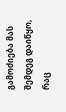გამოძიება მას შემდეგ დაიწყო, რაც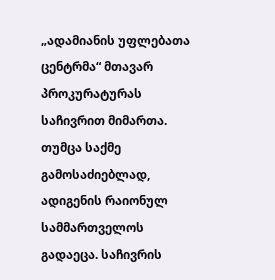„ადამიანის უფლებათა ცენტრმა“ მთავარ პროკურატურას საჩივრით მიმართა. თუმცა საქმე გამოსაძიებლად, ადიგენის რაიონულ სამმართველოს გადაეცა. საჩივრის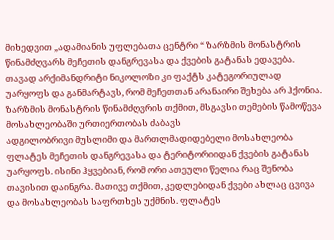მიხედვით „ადამიანის უფლებათა ცენტრი “ ზარზმის მონასტრის წინამძღვარს მეჩეთის დანგრევასა და ქვების გატანას ედავება. თავად არქიმანდრიტი ნიკოლოზი კი ფაქტს კატეგორიულად უარყოფს და განმარტავს, რომ მეჩეთთან არანაირი შეხება არ ჰქონია. ზარზმის მონასტრის წინამძღვრის თქმით, მსგავსი თემების წამოწევა მოსახლეობაში ურთიერთობას ძაბავს
ადგილობრივი მუსლიმი და მართლმადიდებელი მოსახლეობა ფლატეს მეჩეთის დანგრევასა და ტერიტორიიდან ქვების გატანას უარყოფს. ისინი ჰყვებიან, რომ ორი ათეული წელია რაც შენობა თავისით დაინგრა. მათივე თქმით, კედლებიდან ქვები ახლაც ცვივა და მოსახლეობას საფრთხეს უქმნის. ფლატეს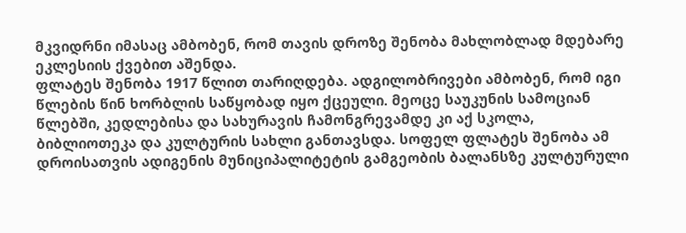მკვიდრნი იმასაც ამბობენ, რომ თავის დროზე შენობა მახლობლად მდებარე ეკლესიის ქვებით აშენდა.
ფლატეს შენობა 1917 წლით თარიღდება. ადგილობრივები ამბობენ, რომ იგი წლების წინ ხორბლის საწყობად იყო ქცეული. მეოცე საუკუნის სამოციან წლებში, კედლებისა და სახურავის ჩამონგრევამდე კი აქ სკოლა, ბიბლიოთეკა და კულტურის სახლი განთავსდა. სოფელ ფლატეს შენობა ამ დროისათვის ადიგენის მუნიციპალიტეტის გამგეობის ბალანსზე კულტურული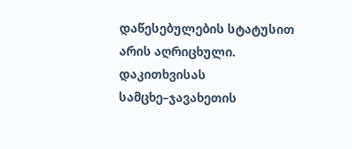დაწესებულების სტატუსით არის აღრიცხული.
დაკითხვისას სამცხე–ჯავახეთის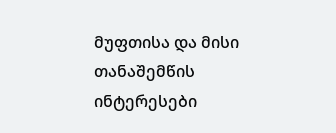მუფთისა და მისი თანაშემწის ინტერესები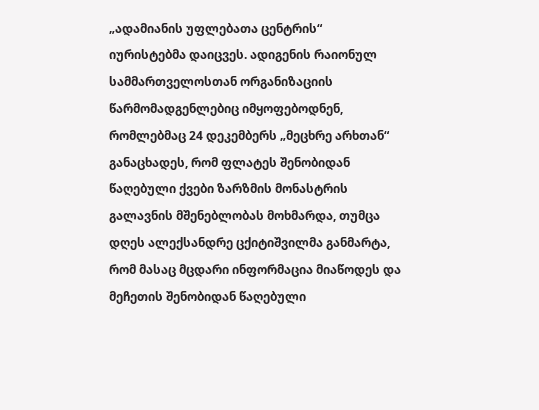„ადამიანის უფლებათა ცენტრის“ იურისტებმა დაიცვეს. ადიგენის რაიონულ სამმართველოსთან ორგანიზაციის წარმომადგენლებიც იმყოფებოდნენ, რომლებმაც 24 დეკემბერს „მეცხრე არხთან“ განაცხადეს, რომ ფლატეს შენობიდან წაღებული ქვები ზარზმის მონასტრის გალავნის მშენებლობას მოხმარდა, თუმცა დღეს ალექსანდრე ცქიტიშვილმა განმარტა, რომ მასაც მცდარი ინფორმაცია მიაწოდეს და მეჩეთის შენობიდან წაღებული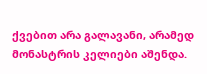ქვებით არა გალავანი, არამედ მონასტრის კელიები აშენდა.